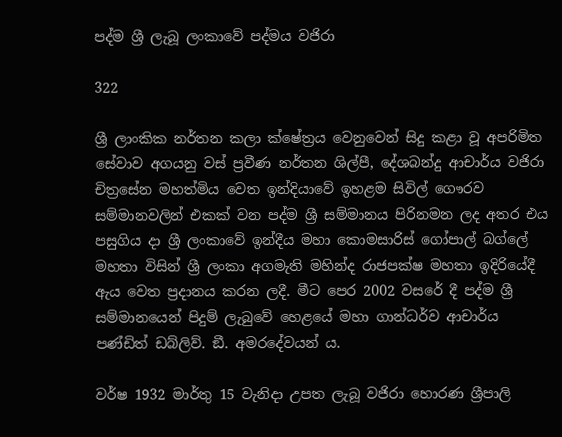පද්ම ශ්‍රී ලැබූ ලංකාවේ පද්මය වජිරා

322

ශ්‍රී ලාංකික නර්තන කලා ක්ෂේත්‍රය වෙනුවෙන් සිදු කළා වූ අපරිමිත සේවාව අගයනු වස් ප්‍රවීණ නර්තන ශිල්පී, දේශබන්දු ආචාර්ය වජිරා චිත්‍රසේන මහත්මිය වෙත ඉන්දියාවේ ඉහළම සිවිල් ගෞරව සම්මානවලින් එකක් වන පද්ම ශ්‍රී සම්මානය පිරිනමන ලද අතර එය පසුගිය දා ශ්‍රී ලංකාවේ ඉන්දීය මහා කොමසාරිස් ගෝපාල් බග්ලේ මහතා විසින් ශ්‍රී ලංකා අගමැති මහින්ද රාජපක්ෂ මහතා ඉදිරියේදී ඇය වෙත ප්‍රදානය කරන ලදී. මීට පෙර 2002 වසරේ දී පද්ම ශ්‍රී සම්මානයෙන් පිදුම් ලැබුවේ හෙළයේ මහා ගාන්ධර්ව ආචාර්ය පණ්ඩිත් ඩබ්ලිව්. ඞී. අමරදේවයන් ය.

වර්ෂ 1932 මාර්තු 15 වැනිදා උපත ලැබූ වජිරා හොරණ ශ්‍රීපාලි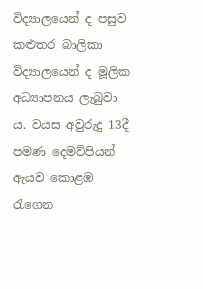විද්‍යාලයෙන් ද පසුව කළුතර බාලිකා විද්‍යාලයෙන් ද මූලික අධ්‍යාපනය ලැබුවා ය. වයස අවුරුදු 13දී පමණ දෙමව්පියන් ඇයව කොළඹ රැගෙන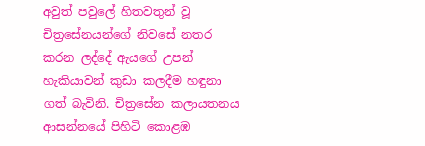අවුත් පවුලේ හිතවතුන් වූ චිත්‍රසේනයන්ගේ නිවසේ නතර කරන ලද්දේ ඇයගේ උපන් හැකියාවන් කුඩා කලදීම හඳුනා ගත් බැවිනි. චිත්‍රසේන කලායතනය ආසන්නයේ පිහිටි කොළඹ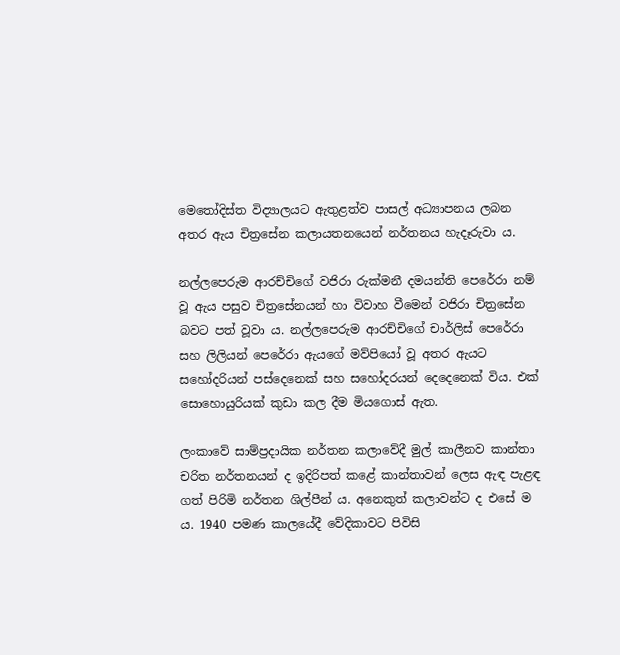මෙතෝදිස්ත විද්‍යාලයට ඇතුළත්ව පාසල් අධ්‍යාපනය ලබන අතර ඇය චිත්‍රසේන කලායතනයෙන් නර්තනය හැදෑරුවා ය.

නල්ලපෙරුම ආරච්චිගේ වජිරා රුක්මනී දමයන්ති පෙරේරා නම් වූ ඇය පසුව චිත්‍රසේනයන් හා විවාහ වීමෙන් වජිරා චිත්‍රසේන බවට පත් වූවා ය. නල්ලපෙරුම ආරච්චිගේ චාර්ලිස් පෙරේරා සහ ලිලියන් පෙරේරා ඇයගේ මව්පියෝ වූ අතර ඇයට සහෝදරියන් පස්දෙනෙක් සහ සහෝදරයන් දෙදෙනෙක් විය. එක් සොහොයුරියක් කුඩා කල දීම මියගොස් ඇත.

ලංකාවේ සාම්ප්‍රදායික නර්තන කලාවේදී මුල් කාලීනව කාන්තා චරිත නර්තනයන් ද ඉදිරිපත් කළේ කාන්තාවන් ලෙස ඇඳ පැළඳ ගත් පිරිමි නර්තන ශිල්පීන් ය. අනෙකුත් කලාවන්ට ද එසේ ම ය. 1940 පමණ කාලයේදී වේදිකාවට පිවිසි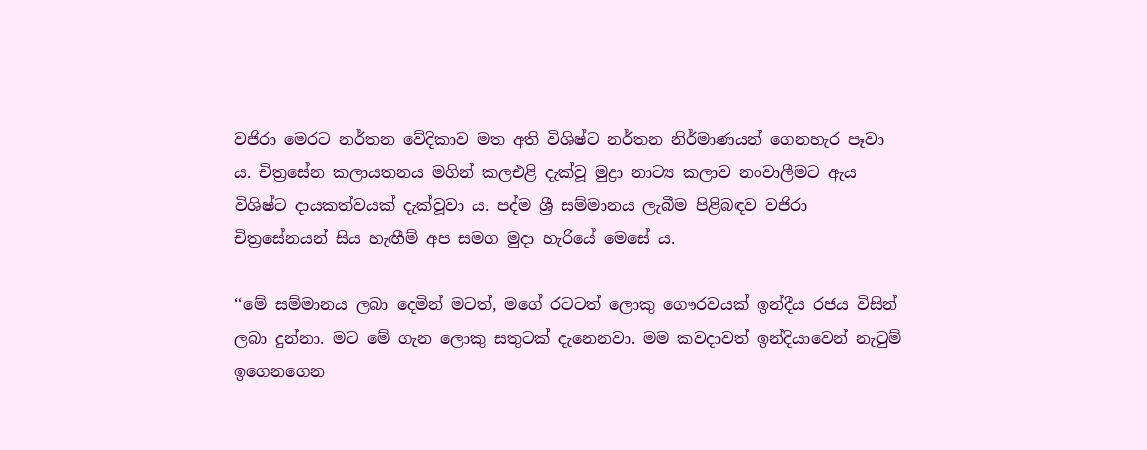වජිරා මෙරට නර්තන වේදිකාව මත අති විශිෂ්ට නර්තන නිර්මාණයන් ගෙනහැර පෑවා ය. චිත්‍රසේන කලායතනය මගින් කලඑළි දැක්වූ මුද්‍රා නාට්‍ය කලාව නංවාලීමට ඇය විශිෂ්ට දායකත්වයක් දැක්වූවා ය. පද්ම ශ්‍රී සම්මානය ලැබීම පිළිබඳව වජිරා චිත්‍රසේනයන් සිය හැඟීම් අප සමග මුදා හැරියේ මෙසේ ය.

‘‘මේ සම්මානය ලබා දෙමින් මටත්, මගේ රටටත් ලොකු ගෞරවයක් ඉන්දීය රජය විසින් ලබා දුන්නා. මට මේ ගැන ලොකු සතුටක් දැනෙනවා. මම කවදාවත් ඉන්දියාවෙන් නැටුම් ඉගෙනගෙන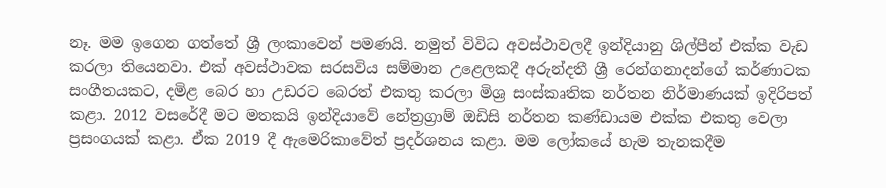නෑ. මම ඉගෙන ගත්තේ ශ්‍රී ලංකාවෙන් පමණයි. නමුත් විවිධ අවස්ථාවලදී ඉන්දියානු ශිල්පීන් එක්ක වැඩ කරලා තියෙනවා. එක් අවස්ථාවක සරසවිය සම්මාන උළෙලකදී අරුන්දතී ශ්‍රී රෙන්ගනාදන්ගේ කර්ණාටක සංගීතයකට, දමිළ බෙර හා උඩරට බෙරත් එකතු කරලා මිශ්‍ර සංස්කෘතික නර්තන නිර්මාණයක් ඉදිරිපත් කළා. 2012 වසරේදී මට මතකයි ඉන්දියාවේ නේත්‍රග්‍රාම් ඔඩිසි නර්තන කණ්ඩායම එක්ක එකතු වෙලා ප්‍රසංගයක් කළා. ඒක 2019 දී ඇමෙරිකාවේත් ප්‍රදර්ශනය කළා. මම ලෝකයේ හැම තැනකදීම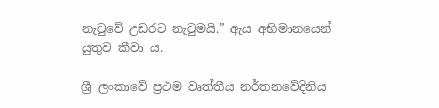නැටුවේ උඩරට නැටුමයි.” ඇය අභිමානයෙන් යුතුව කීවා ය.

ශ්‍රී ලංකාවේ ප්‍රථම වෘත්තීය නර්තනවේදිනිය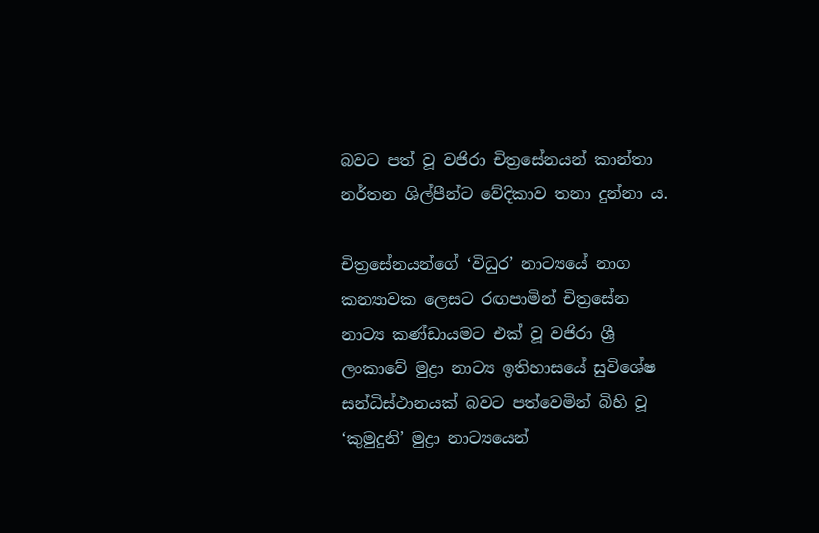බවට පත් වූ වජිරා චිත්‍රසේනයන් කාන්තා නර්තන ශිල්පීන්ට වේදිකාව තනා දුන්නා ය.

චිත්‍රසේනයන්ගේ ‘විධුර’ නාට්‍යයේ නාග කන්‍යාවක ලෙසට රඟපාමින් චිත්‍රසේන නාට්‍ය කණ්ඩායමට එක් වූ වජිරා ශ්‍රී ලංකාවේ මුද්‍රා නාට්‍ය ඉතිහාසයේ සුවිශේෂ සන්ධිස්ථානයක් බවට පත්වෙමින් බිහි වූ ‘කුමුදුනි’ මුද්‍රා නාට්‍යයෙන්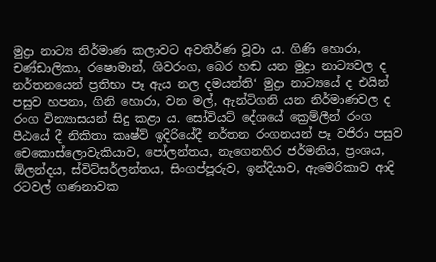මුද්‍රා නාට්‍ය නිර්මාණ කලාවට අවතීර්ණ වූවා ය. ගිණි හොරා, චණ්ඩාලිකා, රෂොමාන්, ශිවරංග, බෙර හඬ යන මුද්‍රා නාට්‍යවල ද නර්තනයෙන් ප්‍රතිභා පෑ ඇය නල දමයන්ති‘ මුද්‍රා නාට්‍යයේ ද එයින් පසුව හපනා, ගිනි හොරා, වන මල්, ඇන්ටිගනි යන නිර්මාණවල ද රංග වින්‍යාසයන් සිදු කළා ය. සෝවියට් දේශයේ ක්‍රෙම්ලීන් රංග පීඨයේ දී නිකිතා කෘෂ්ව් ඉදිරියේදී නර්තන රංගනයන් පෑ වජිරා පසුව චෙකොස්ලොවැකියාව, පෝලන්තය, නැගෙනහිර ජර්මනිය, ප්‍රංශය, ඕලන්දය, ස්විට්සර්ලන්තය, සිංගප්පූරුව, ඉන්දියාව, ඇමෙරිකාව ආදි රටවල් ගණනාවක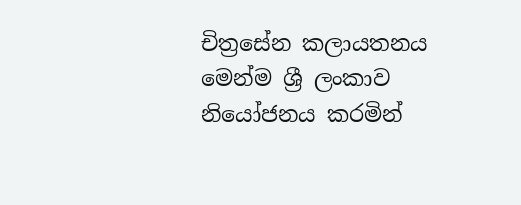චිත්‍රසේන කලායතනය මෙන්ම ශ්‍රී ලංකාව නියෝජනය කරමින්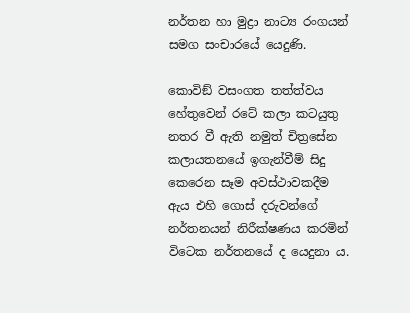නර්තන හා මුද්‍රා නාට්‍ය රංගයන් සමග සංචාරයේ යෙදුණි.

කොවිඞ් වසංගත තත්ත්වය හේතුවෙන් රටේ කලා කටයුතු නතර වී ඇති නමුත් චිත්‍රසේන කලායතනයේ ඉගැන්වීම් සිදු කෙරෙන සෑම අවස්ථාවකදීම ඇය එහි ගොස් දරුවන්ගේ නර්තනයන් නිරීක්ෂණය කරමින් විටෙක නර්තනයේ ද යෙදුනා ය.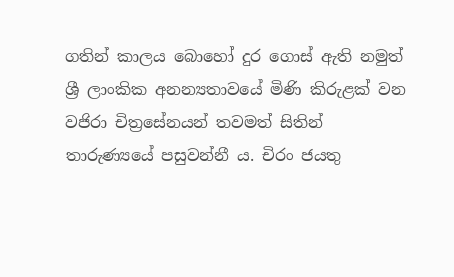ගතින් කාලය බොහෝ දුර ගොස් ඇති නමුත් ශ්‍රී ලාංකික අනන්‍යතාවයේ මිණි කිරුළක් වන වජිරා චිත්‍රසේනයන් තවමත් සිතින් තාරුණ්‍යයේ පසුවන්නී ය. චිරං ජයතු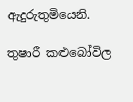ඇදුරුතුමියෙනි.

තුෂාරී කළුබෝවිල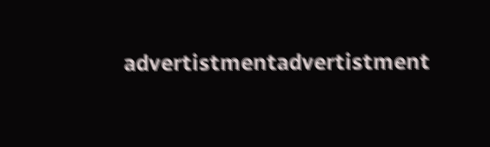advertistmentadvertistment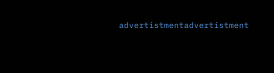advertistmentadvertistment